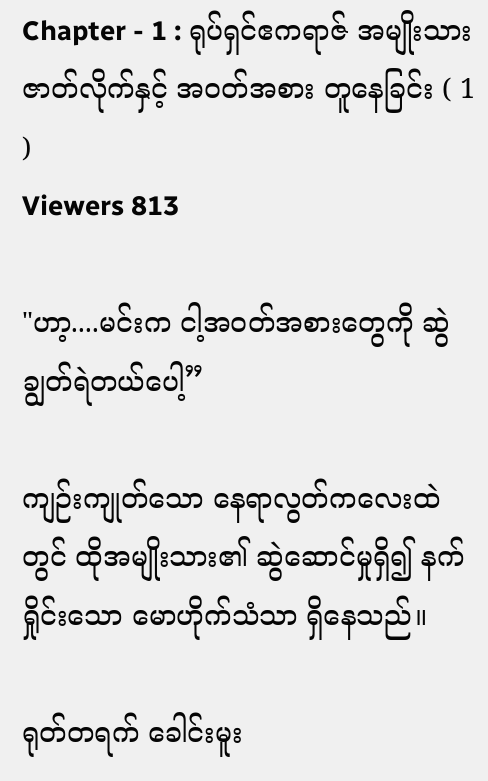Chapter - 1 : ရုပ်ရှင်ဧကရာဇ် အမျိုးသားဇာတ်လိုက်နှင့် အဝတ်အစား တူနေခြင်း ( 1 )
Viewers 813

"ဟာ့....မင်းက ငါ့အဝတ်အစားတွေကို ဆွဲချွတ်ရဲတယ်ပေါ့”

ကျဉ်းကျုတ်သော နေရာလွတ်ကလေးထဲတွင် ထိုအမျိုးသား၏ ဆွဲဆောင်မှုရှိ၍ နက်ရှိုင်းသော မောဟိုက်‌သံသာ ရှိနေသည်။

ရုတ်တရက် ခေါင်းမူး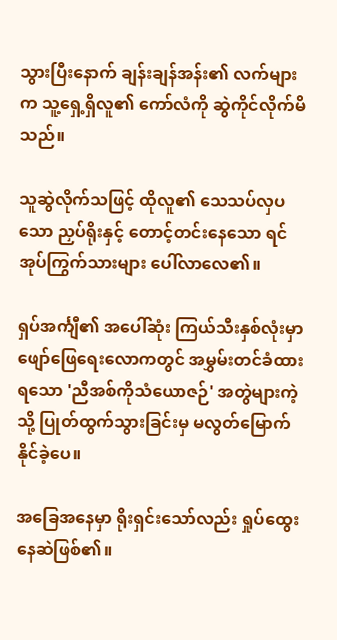သွားပြီးနောက် ချန်းချန်အန်း၏ လက်များက သူ့ရှေ့ရှိလူ၏ ကော်လံကို ဆွဲကိုင်လိုက်မိသည်။

သူဆွဲလိုက်သဖြင့် ထိုလူ၏ သေသပ်လှပသော ညှပ်ရိုးနှင့် တောင့်တင်းနေသော ရင်အုပ်ကြွက်သားများ ပေါ်လာလေ၏။

ရှပ်အင်္ကျီ၏ အပေါ်ဆုံး ကြယ်သီးနှစ်လုံးမှာ ဖျော်ဖြေရေးလောကတွင် အမွှမ်းတင်ခံထားရသော 'ညီအစ်ကိုသံယောဇဉ်' အတွဲများကဲ့သို့ ပြုတ်ထွက်သွားခြင်းမှ မလွတ်မြောက်နိုင်ခဲ့ပေ။

အခြေအနေမှာ ရိုးရှင်းသော်လည်း ရှုပ်ထွေးနေဆဲဖြစ်၏။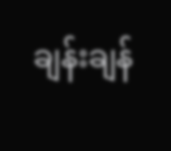ချန်းချန်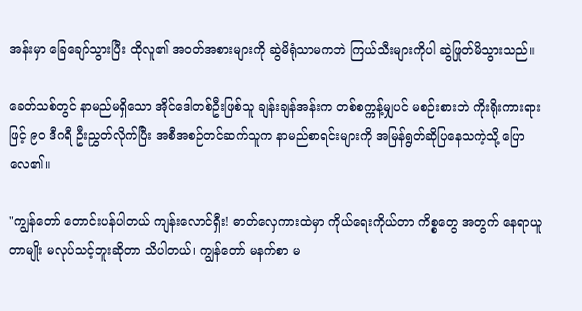အန်းမှာ ခြေချော်သွားပြီး ထိုလူ၏ အဝတ်အစားများကို ဆွဲမိရုံသာမကဘဲ ကြယ်သီးများကိုပါ ဆွဲဖြုတ်မိသွားသည်။

ခေတ်သစ်တွင် နာမည်မရှိသော အိုင်ဒေါတစ်ဦးဖြစ်သူ ချန်းချန်အန်းက တစ်စက္ကန့်မျှပင် မစဉ်းစားဘဲ ကိုးရိုးကားရားဖြင့် ၉၀ ဒီဂရီ ဦးညွှတ်လိုက်ပြီး အစီအစဉ်တင်ဆက်သူက နာမည်စာရင်းများကို အမြန်ရွတ်ဆိုပြနေသကဲ့သို့ ပြောလေ၏။

"ကျွန်တော် တောင်းပန်ပါတယ် ကျန်းလောင်ရှီး! ဓာတ်လှေကားထဲမှာ ကိုယ်ရေးကိုယ်တာ ကိစ္စ‌တွေ အတွက် နေရာယူတာမျိုး မလုပ်သင့်ဘူးဆိုတာ သိပါတယ်၊ ကျွန်တော် မနက်စာ မ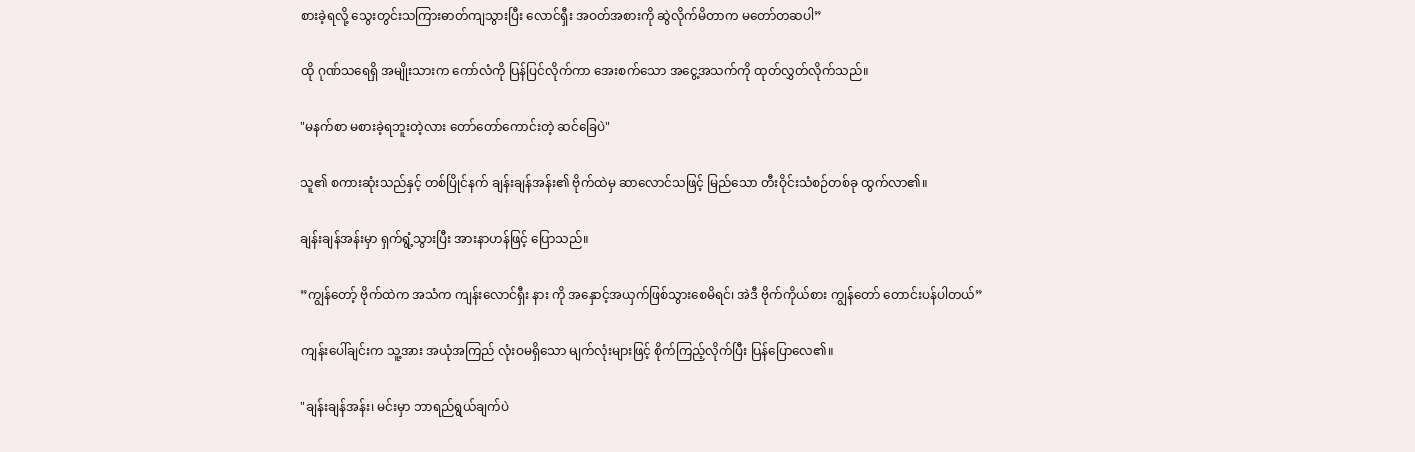စားခဲ့ရလို့ သွေးတွင်းသကြားဓာတ်ကျသွားပြီး လောင်ရှီး အဝတ်အစားကို ဆွဲလိုက်မိတာက မတော်တဆပါ”

ထို ဂုဏ်သရေရှိ အမျိုးသားက ကော်လံကို ပြန်ပြင်လိုက်ကာ အေးစက်သော အငွေ့အသက်ကို ထုတ်လွှတ်လိုက်သည်။

"မနက်စာ မစားခဲ့ရဘူးတဲ့လား တော်တော်ကောင်းတဲ့ ဆင်ခြေပဲ"

သူ၏ စကားဆုံးသည်နှင့် တစ်ပြိုင်နက် ချန်းချန်အန်း၏ ဗိုက်ထဲမှ ဆာလောင်သဖြင့် မြည်သော တီးဝိုင်းသံစဉ်တစ်ခု ထွက်လာ၏။

ချန်းချန်အန်းမှာ ရှက်ရွံ့သွားပြီး အားနာဟန်ဖြင့် ပြောသည်။

”ကျွန်တော့် ဗိုက်ထဲက အသံက ကျန်းလောင်ရှီး နား ကို အနှောင့်အယှက်ဖြစ်သွားစေမိရင်၊ အဲဒီ ဗိုက်ကိုယ်စား ကျွန်တော် တောင်းပန်ပါတယ်”

ကျန်းပေါ်ချင်းက သူ့အား အယုံအကြည် လုံးဝမရှိသော မျက်လုံးများဖြင့် စိုက်ကြည့်လိုက်ပြီး ပြန်ပြောလေ၏။

"ချန်းချန်အန်း၊ မင်းမှာ ဘာရည်ရွယ်ချက်ပဲ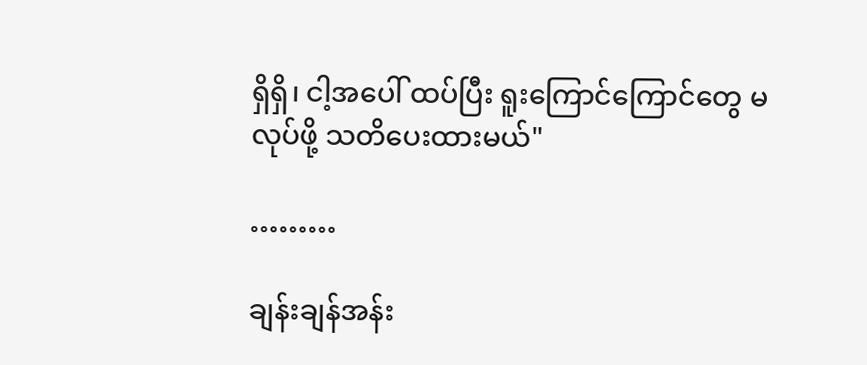ရှိရှိ၊ ငါ့အပေါ် ထပ်ပြီး ရူးကြောင်ကြောင်တွေ မလုပ်ဖို့ သတိပေးထားမယ်"

………

ချန်းချန်အန်း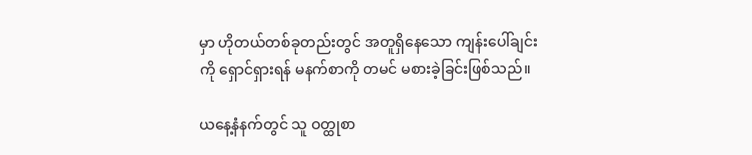မှာ ဟိုတယ်တစ်ခုတည်းတွင် အတူရှိနေသော ကျန်းပေါ်ချင်းကို ရှောင်ရှားရန် မနက်စာကို တမင် မစားခဲ့ခြင်းဖြစ်သည်။

ယ‌နေ့နံနက်တွင် သူ ဝတ္ထုစာ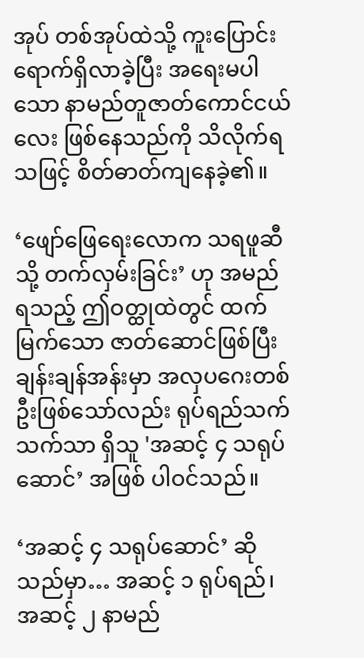အုပ် တစ်အုပ်ထဲသို့ ကူးပြောင်းရောက်ရှိလာခဲ့ပြီး အရေးမပါသော နာမည်တူဇာတ်ကောင်ငယ်လေး ဖြစ်နေသည်ကို သိလိုက်ရသဖြင့် စိတ်ဓာတ်ကျနေခဲ့၏။

‘ဖျော်ဖြေရေးလောက သရဖူဆီသို့ တက်လှမ်းခြင်း’ ဟု အမည်ရသည့် ဤဝတ္ထုထဲတွင် ထက်မြက်သော ဇာတ်ဆောင်ဖြစ်ပြီး ချန်းချန်အန်းမှာ အလှပဂေးတစ်ဦးဖြစ်သော်လည်း ရုပ်ရည်သက်သက်သာ ရှိသူ 'အဆင့် ၄ သရုပ်ဆောင်’ အဖြစ် ပါဝင်သည်။

‘အဆင့် ၄ သရုပ်ဆောင်’ ဆိုသည်မှာ… အဆင့် ၁ ရုပ်ရည်၊ အဆင့် ၂ နာမည်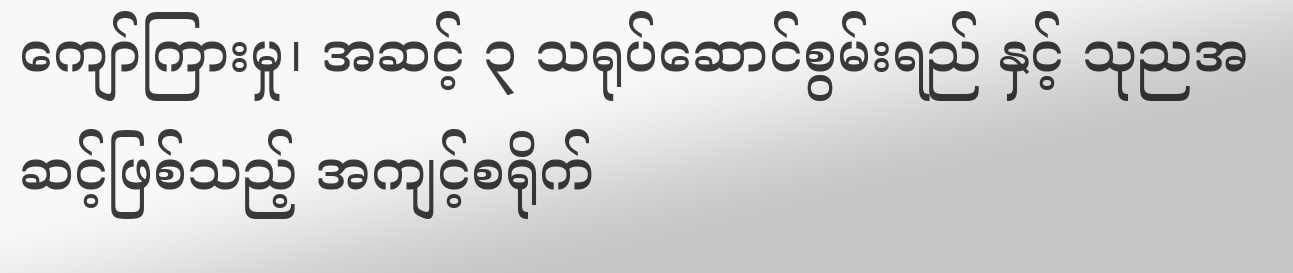ကျော်ကြားမှု၊ အဆင့် ၃ သရုပ်ဆောင်စွမ်းရည် နှင့် သုညအဆင့်ဖြစ်သည့် အကျင့်စရိုက်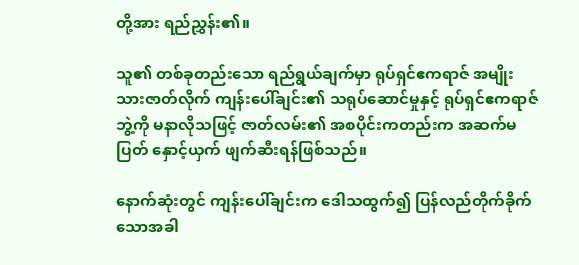တို့အား ရည်ညွှန်း၏။

သူ၏ တစ်ခုတည်းသော ရည်ရွယ်ချက်မှာ ရုပ်ရှင်ဧကရာဇ် အမျိုးသားဇာတ်လိုက် ကျန်းပေါ်ချင်း၏ သရုပ်ဆောင်မှုနှင့် ရုပ်ရှင်ဧကရာဇ်ဘွဲ့ကို မနာလိုသဖြင့် ဇာတ်လမ်း၏ အစပိုင်းကတည်းက အဆက်မပြတ် နှောင့်ယှက် ဖျက်ဆီးရန်ဖြစ်သည်။

နောက်ဆုံးတွင် ကျန်းပေါ်ချင်းက ဒေါသထွက်၍ ပြန်လည်တိုက်ခိုက်သောအခါ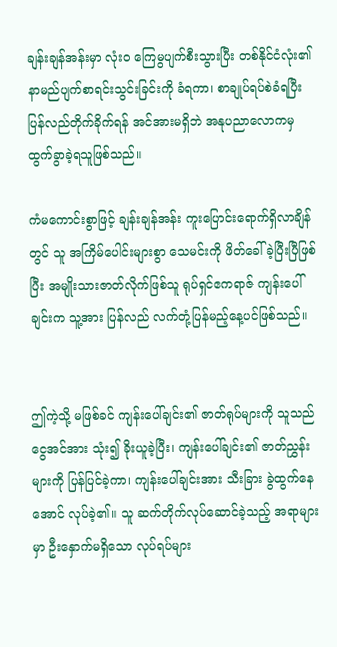ချန်းချန်အန်းမှာ လုံးဝ ကြေမွပျက်စီးသွားပြီး တစ်နိုင်ငံလုံး၏ နာမည်ပျက်စာရင်းသွင်းခြင်းကို ခံရကာ၊ စာချုပ်ရပ်စဲခံရပြီး ပြန်လည်တိုက်ခိုက်ရန် အင်အားမရှိဘဲ အနုပညာလောကမှ ထွက်ခွာခဲ့ရသူဖြစ်သည်။

ကံမကောင်းစွာဖြင့် ချန်းချန်အန်း ကူးပြောင်းရောက်ရှိလာချိန်တွင် သူ အကြိမ်ပေါင်းများစွာ သေမင်းကို ဖိတ်ခေါ်ခဲ့ပြီးပြီဖြစ်ပြီး အမျိုးသားဇာတ်လိုက်ဖြစ်သူ ရုပ်ရှင်ဧကရာဇ် ကျန်းပေါ်ချင်းက သူ့အား ပြန်လည် လက်တုံ့ပြန်မည့်နေ့ပင်ဖြစ်သည်။


ဤကဲ့သို့ မဖြစ်ခင် ကျန်းပေါ်ချင်း၏ ဇာတ်ရုပ်များကို သူသည် ငွေအင်အား သုံး၍ ခိုးယူခဲ့ပြီး၊ ကျန်းပေါ်ချင်း၏ ဇာတ်ညွှန်းများကို ပြန်ပြင်ခဲ့ကာ၊ ကျန်းပေါ်ချင်းအား သီးခြား ခွဲထွက်နေအောင် လုပ်ခဲ့၏။ သူ ဆက်တိုက်လုပ်ဆောင်ခဲ့သည့် အရာများမှာ ဦးနှောက်မရှိသော လုပ်ရပ်များ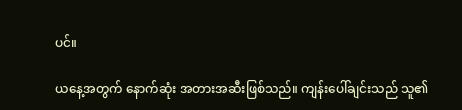ပင်။

ယနေ့အတွက် နောက်ဆုံး အတားအဆီးဖြစ်သည်။ ကျန်းပေါ်ချင်းသည် သူ၏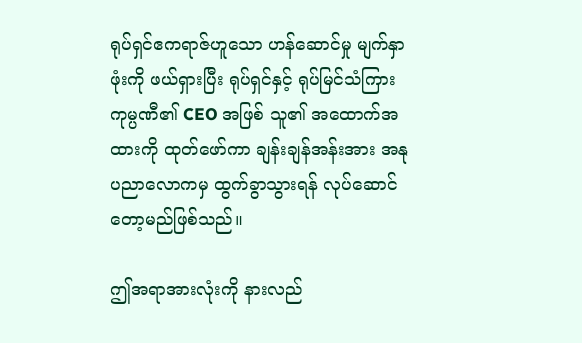ရုပ်ရှင်ဧကရာဇ်ဟူသော ဟန်ဆောင်မှု မျက်နှာဖုံးကို ဖယ်ရှားပြီး ရုပ်ရှင်နှင့် ရုပ်မြင်သံကြားကုမ္ပဏီ၏ CEO အဖြစ် သူ၏ အထောက်အထားကို ထုတ်ဖော်ကာ ချန်းချန်အန်းအား အနုပညာလောကမှ ထွက်ခွာသွားရန် လုပ်ဆောင်တော့မည်ဖြစ်သည်။

ဤအရာအားလုံးကို နားလည်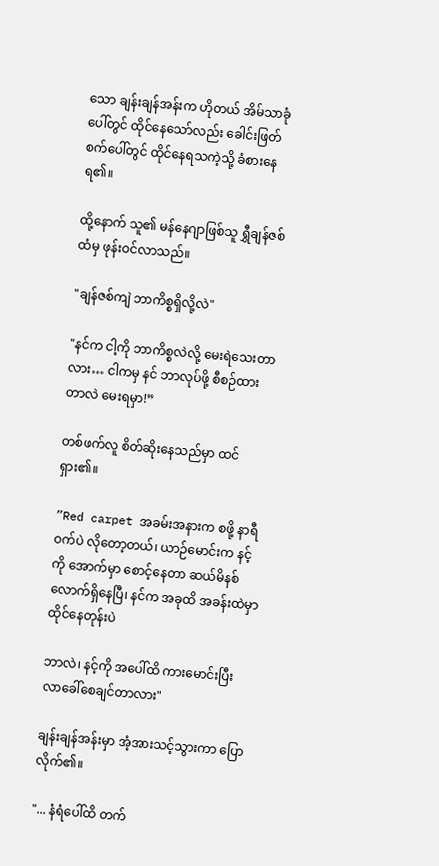သော ချန်းချန်အန်းက ဟိုတယ် အိမ်သာခုံပေါ်တွင် ထိုင်နေသော်လည်း ခေါင်းဖြတ်စက်ပေါ်တွင် ထိုင်နေရသကဲ့သို့ ခံစားနေရ၏။

ထို့နောက် သူ၏ မန်နေဂျာဖြစ်သူ ရွှီချန်ဇစ်ထံမှ ဖုန်းဝင်လာသည်။

"ချန်ဇစ်ကျဲ ဘာကိစ္စရှိလို့လဲ"

"နင်က ငါ့ကို ဘာကိစ္စလဲလို့ မေးရဲသေးတာလား… ငါကမှ နင် ဘာလုပ်ဖို့ စီစဉ်ထားတာလဲ မေးရမှာ!”

တစ်ဖက်လူ စိတ်ဆိုးနေသည်မှာ ထင်ရှား၏။

”Red carpet အခမ်းအနားက စဖို့ နာရီဝက်ပဲ လိုတော့တယ်၊ ယာဉ်မောင်းက နင့်ကို အောက်မှာ စောင့်နေတာ ဆယ်မိနစ်လောက်ရှိနေပြီ၊ နင်က အခုထိ အခန်းထဲမှာ ထိုင်နေတုန်းပဲ

ဘာလဲ၊ နင့်ကို အပေါ်ထိ ကားမောင်းပြီး လာခေါ်စေချင်တာလား"

ချန်းချန်အန်းမှာ အံ့အားသင့်သွားကာ ပြောလိုက်၏။

"... နံရံပေါ်ထိ တက်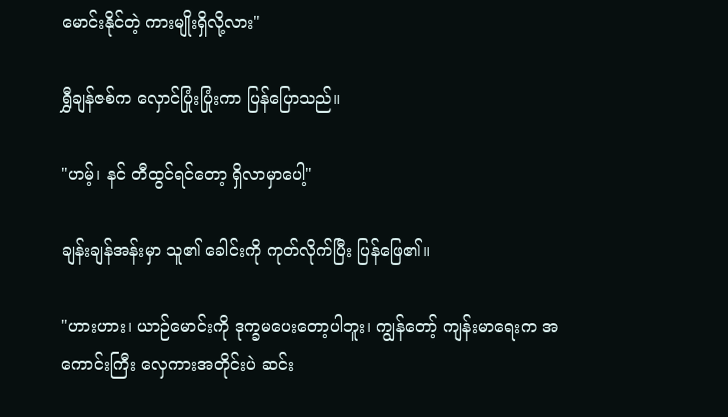မောင်းနိုင်တဲ့ ကားမျိုးရှိလို့လား"

ရွှီချန်ဇစ်က လှောင်ပြုံးပြုံးကာ ပြန်ပြောသည်။

"ဟမ့်၊ နင် တီထွင်ရင်တော့ ရှိလာမှာပေါ့"

ချန်းချန်အန်းမှာ သူ၏ ခေါင်းကို ကုတ်လိုက်ပြီး ပြန်ဖြေ၏။

"ဟားဟား၊ ယာဉ်မောင်းကို ဒုက္ခမပေးတော့ပါဘူး၊ ကျွန်တော့် ကျန်းမာရေးက အကောင်းကြီး လှေကားအတိုင်းပဲ ဆင်း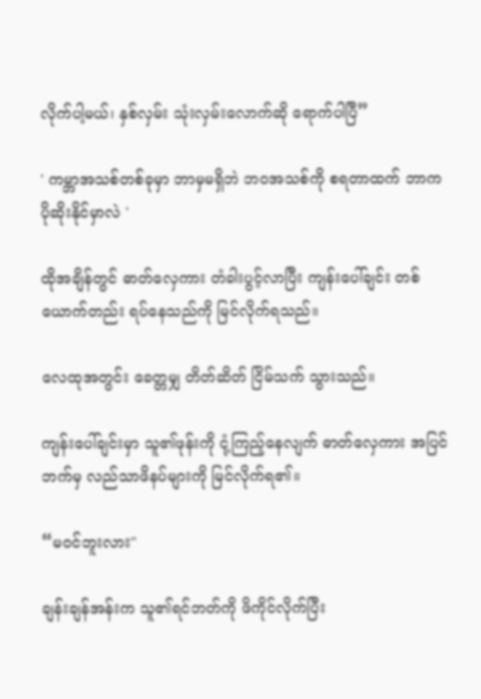လိုက်ပါ့မယ်၊ နှစ်လှမ်း သုံးလှမ်းလောက်ဆို ရောက်ပါပြီ”

' ကမ္ဘာအသစ်တစ်ခုမှာ ဘာမှမရှိဘဲ ဘဝအသစ်ကို စရတာထက် ဘာက ပိုဆိုးနိုင်မှာလဲ '

ထိုအချိန်တွင် ဓာတ်လှေကား တံခါးပွင့်လာပြီး ကျန်းပေါ်ချင်း တစ်ယောက်တည်း ရပ်နေသည်ကို မြင်လိုက်ရသည်။

လေထုအတွင်း ခေတ္တမျှ တိတ်ဆိတ် ငြိမ်သက် သွားသည်။

ကျန်းပေါ်ချင်းမှာ သူ၏ဖုန်းကို ငုံ့ကြည့်နေလျက် ဓာတ်လှေကား အပြင်ဘက်မှ လည်သာဖိနပ်များကို မြင်လိုက်ရ၏။

“မဝင်ဘူးလား"

ချန်းချန်အန်းက သူ၏ရင်ဘတ်ကို ဖိကိုင်လိုက်ပြီး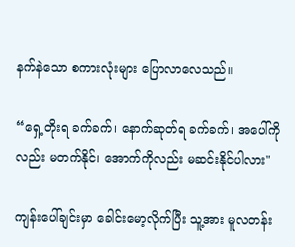နက်နဲသော စကားလုံးများ ပြောလာလေသည်။

“ရှေ့တိုးရ ခက်ခက်၊ နောက်ဆုတ်ရ ခက်ခက်၊ အပေါ်ကိုလည်း မတက်နိုင်၊ အောက်ကိုလည်း မဆင်းနိုင်ပါလား"

ကျန်းပေါ်ချင်းမှာ ခေါင်းမော့လိုက်ပြီး သူ့အား မူလတန်း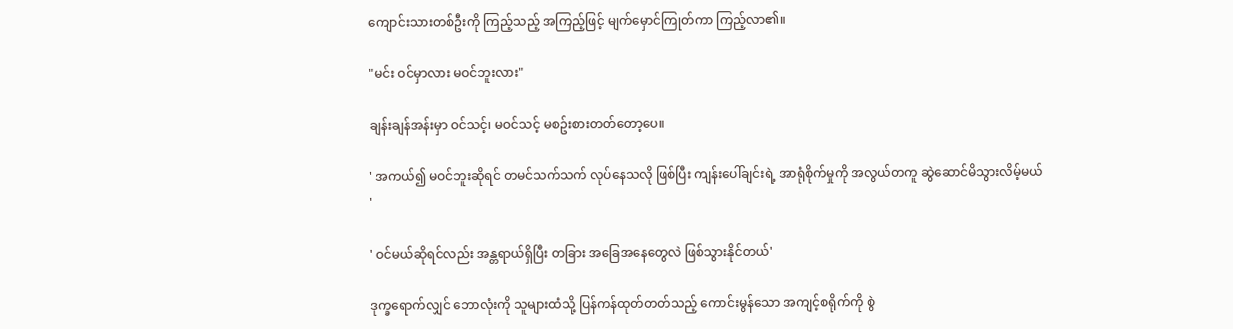ကျောင်းသားတစ်ဦးကို ကြည့်သည့် အကြည့်ဖြင့် မျက်မှောင်ကြုတ်ကာ ကြည့်လာ၏။

"မင်း ဝင်မှာလား မဝင်ဘူးလား"

ချန်းချန်အန်းမှာ ဝင်သင့်၊ မဝင်သင့် မစဥ်းစားတတ်တော့ပေ။

' အကယ်၍ မဝင်ဘူးဆိုရင် တမင်သက်သက် လုပ်နေသလို ဖြစ်ပြီး ကျန်းပေါ်ချင်းရဲ့ အာရုံစိုက်မှုကို အလွယ်တကူ ဆွဲဆောင်မိသွားလိမ့်မယ် '

' ဝင်မယ်ဆိုရင်လည်း အန္တရာယ်ရှိပြီး တခြား အခြေအနေတွေလဲ ဖြစ်သွားနိုင်တယ်'

ဒုက္ခရောက်လျှင် ဘောလုံးကို သူများထံသို့ ပြန်ကန်ထုတ်တတ်သည့် ကောင်းမွန်သော အကျင့်စရိုက်ကို စွဲ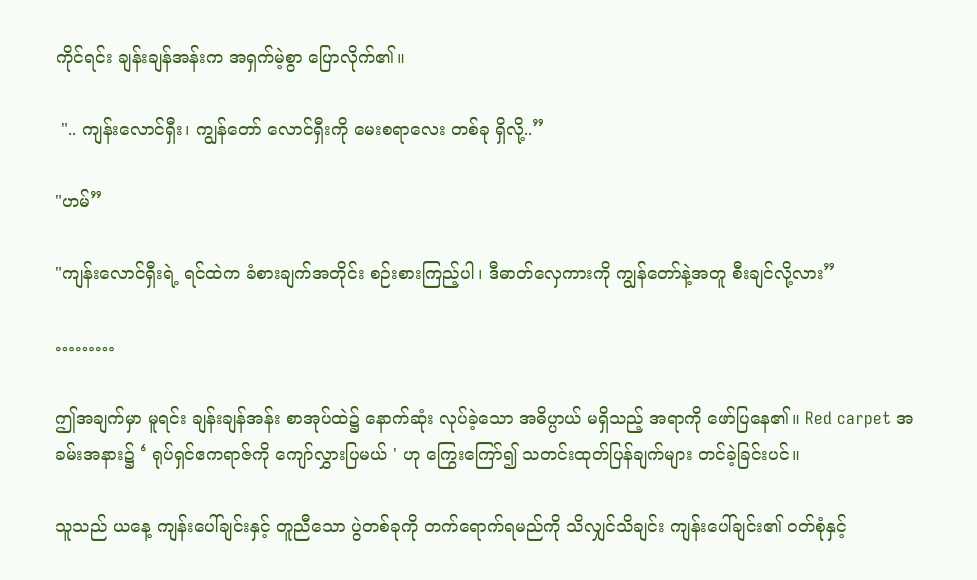ကိုင်ရင်း ချန်းချန်အန်းက အရှက်မဲ့စွာ ပြောလိုက်၏။

 ".. ကျန်း‌လောင်ရှီး၊ ကျွန်တော် လောင်ရှီးကို မေးစရာလေး တစ်ခု ရှိလို့..”

"ဟမ်”

"ကျန်းလောင်ရှီးရဲ့ ရင်ထဲက ခံစားချက်အတိုင်း စဉ်းစားကြည့်ပါ၊ ဒီဓာတ်လှေကားကို ကျွန်တော်နဲ့အတူ စီးချင်လို့လား”

………

ဤအချက်မှာ မူရင်း ချန်းချန်အန်း စာအုပ်ထဲ၌ နောက်ဆုံး လုပ်ခဲ့သော အဓိပ္ပာယ် မရှိသည့် အရာကို ဖော်ပြနေ၏။ Red carpet အခမ်းအနား၌ ‘ ရုပ်ရှင်ဧကရာဇ်ကို ကျော်လွှားပြမယ် ' ဟု ကြွေးကြော်၍ သတင်းထုတ်ပြန်ချက်များ တင်ခဲ့ခြင်းပင်။

သူသည် ယနေ့ ကျန်းပေါ်ချင်းနှင့် တူညီသော ပွဲတစ်ခုကို တက်ရောက်ရမည်ကို သိလျှင်သိချင်း ကျန်းပေါ်ချင်း၏ ဝတ်စုံနှင့်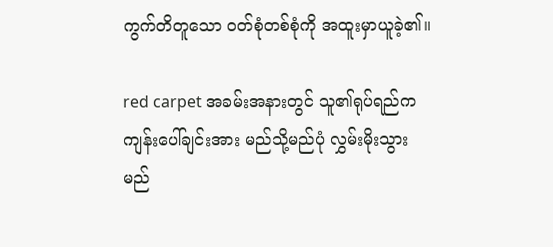ကွက်တိတူသော ဝတ်စုံတစ်စုံကို အထူးမှာယူခဲ့၏။

red carpet အခမ်းအနားတွင် သူ၏ရုပ်ရည်က ကျန်းပေါ်ချင်းအား မည်သို့မည်ပုံ လွှမ်းမိုးသွားမည်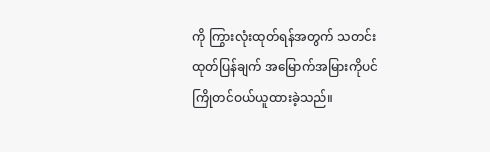ကို ကြွားလုံးထုတ်ရန်အတွက် သတင်းထုတ်ပြန်ချက် အမြောက်အမြားကိုပင် ကြိုတင်ဝယ်ယူထားခဲ့သည်။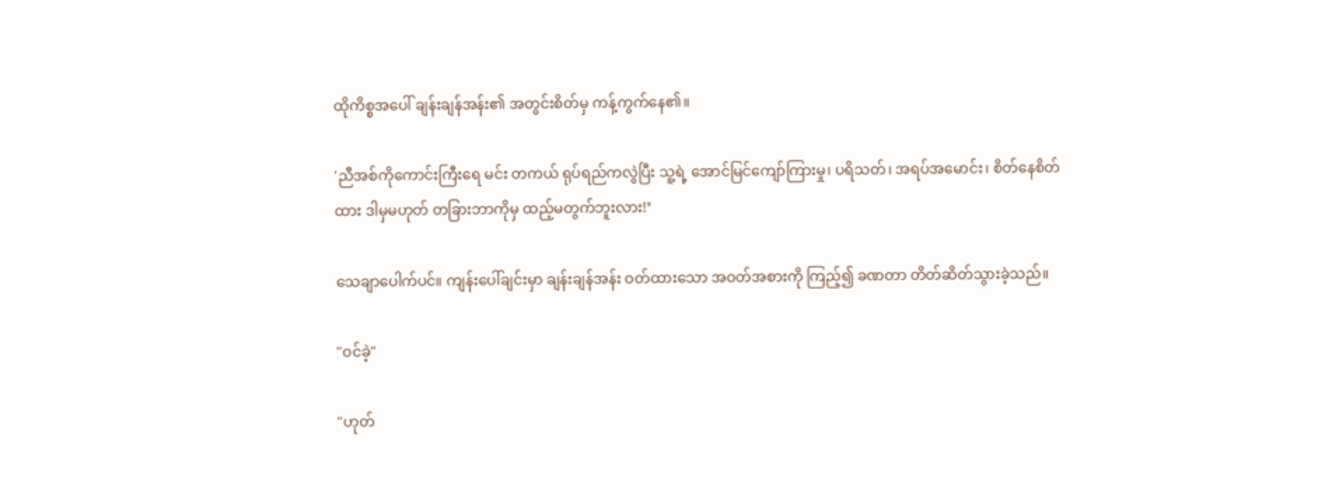ထိုကိစ္စအပေါ် ချန်းချန်အန်း၏ အတွင်းစိတ်မှ ကန့်ကွက်နေ၏။

'ညီအစ်ကိုကောင်းကြီးရေ မင်း တကယ် ရုပ်ရည်ကလွဲပြီး သူ့ရဲ့ အောင်မြင်‌ကျော်ကြားမှု၊ ပရိသတ်၊ အရပ်အမောင်း၊ စိတ်နေစိတ်ထား ဒါမှမဟုတ် တခြားဘာကိုမှ ထည့်မတွက်ဘူးလား!’

သေချာပေါက်ပင်။ ကျန်းပေါ်ချင်းမှာ ချန်းချန်အန်း ဝတ်ထားသော အဝတ်အစားကို ကြည့်၍ ခဏတာ တိတ်ဆိတ်သွားခဲ့သည်။

"ဝင်ခဲ့"

"ဟုတ်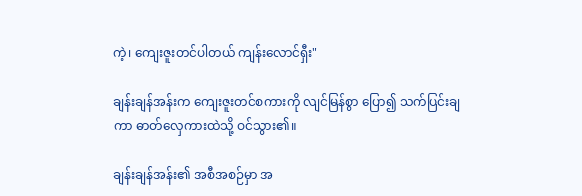ကဲ့၊ ကျေးဇူးတင်ပါတယ် ကျန်းလောင်ရှီး"

ချန်းချန်အန်းက ကျေးဇူးတင်စကားကို လျင်မြန်စွာ ပြော၍ သက်ပြင်းချကာ ဓာတ်လှေကားထဲသို့ ဝင်သွား၏။

ချန်းချန်အန်း၏ အစီအစဉ်မှာ အ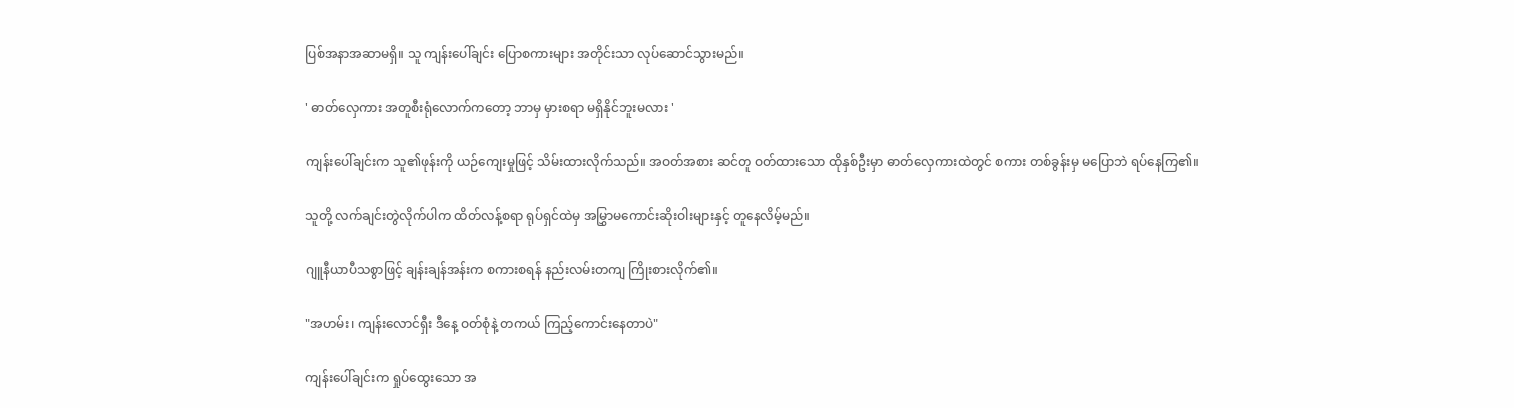ပြစ်အနာအဆာမရှိ။ သူ ကျန်းပေါ်ချင်း ပြောစကားများ အတိုင်းသာ လုပ်ဆောင်သွားမည်။

' ဓာတ်လှေကား အတူစီးရုံလောက်ကတော့ ဘာမှ မှားစရာ မရှိနိုင်ဘူးမလား '

ကျန်းပေါ်ချင်းက သူ၏ဖုန်းကို ယဉ်ကျေးမှုဖြင့် သိမ်းထားလိုက်သည်။ အဝတ်အစား ဆင်တူ ဝတ်ထားသော ထိုနှစ်ဦးမှာ ဓာတ်လှေကားထဲတွင် စကား တစ်ခွန်းမှ မပြောဘဲ ရပ်နေကြ၏။

သူတို့ လက်ချင်းတွဲလိုက်ပါက ထိတ်လန့်စရာ ရုပ်ရှင်ထဲမှ အမြွှာမကောင်းဆိုးဝါးများနှင့် တူနေလိမ့်မည်။

ဂျူနီယာပီသစွာဖြင့် ချန်းချန်အန်းက စကားစရန် နည်းလမ်းတကျ ကြိုးစားလိုက်၏။

"အဟမ်း၊ ကျန်းလောင်ရှီး ဒီနေ့ ဝတ်စုံနဲ့ တကယ် ကြည့်ကောင်းနေတာပဲ"

ကျန်းပေါ်ချင်းက ရှုပ်ထွေးသော အ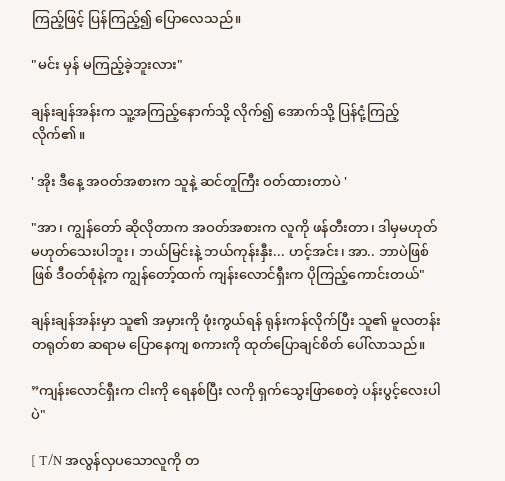ကြည့်ဖြင့် ပြန်ကြည့်၍ ပြောလေသည်။

"မင်း မှန် မကြည့်ခဲ့ဘူးလား"

ချန်းချန်အန်းက သူ့အကြည့်နောက်သို့ လိုက်၍ အောက်သို့ ပြန်ငုံ့ကြည့်လိုက်၏။

' အိုး ဒီနေ့ အဝတ်အစားက သူနဲ့ ဆင်တူကြီး ဝတ်ထားတာပဲ '

"အာ၊ ကျွန်တော် ဆိုလိုတာက အဝတ်အစားက လူကို ဖန်တီးတာ၊ ဒါမှမဟုတ် မဟုတ်သေးပါဘူး၊ ဘယ်မြင်းနဲ့ ဘယ်ကုန်းနှီး... ဟင့်အင်း၊ အာ.. ဘာပဲဖြစ်ဖြစ် ဒီဝတ်စုံနဲ့က ကျွန်တော့်ထက် ကျန်း‌လောင်ရှီးက ပိုကြည့်ကောင်းတယ်"

ချန်းချန်အန်းမှာ သူ၏ အမှားကို ဖုံးကွယ်ရန် ရုန်းကန်လိုက်ပြီး သူ၏ မူလတန်း တရုတ်စာ ဆရာမ ပြောနေကျ စကားကို ထုတ်ပြောချင်စိတ် ပေါ်လာသည်။

”ကျန်းလောင်ရှီးက ငါးကို ရေနစ်ပြီး လကို ရှက်သွေးဖြာစေတဲ့ ပန်းပွင့်‌‌လေးပါပဲ"

[ T/N အလွန်လှပသောလူကို တ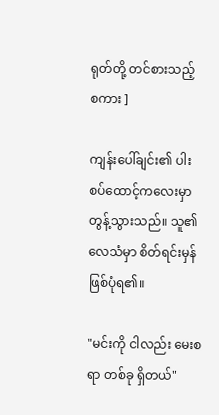ရုတ်တို့ တင်စားသည့် စကား ]

ကျန်းပေါ်ချင်း၏ ပါးစပ်ထောင့်ကလေးမှာ တွန့်သွားသည်။ သူ၏ လေသံမှာ စိတ်ရင်းမှန် ဖြစ်ပုံရ၏။

"မင်းကို ငါလည်း မေးစရာ တစ်ခု ရှိတယ်"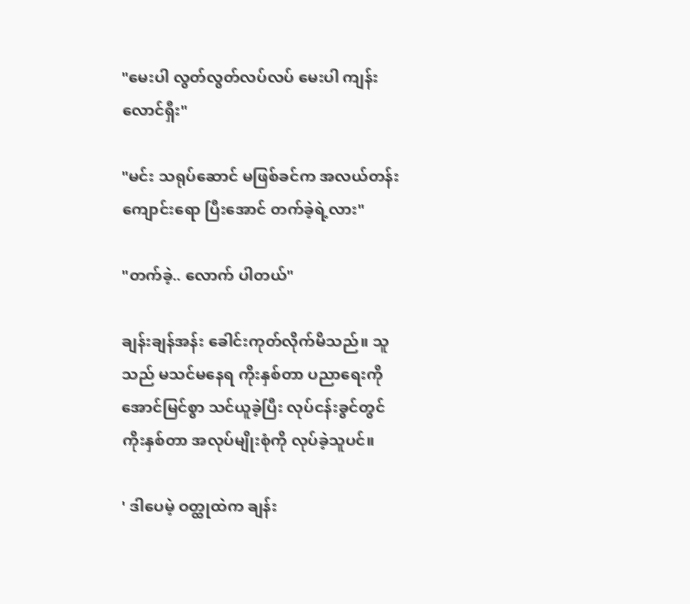"မေးပါ လွတ်လွတ်လပ်လပ် မေးပါ ကျန်းလောင်ရှီး"

"မင်း သရုပ်ဆောင် မဖြစ်ခင်က အလယ်တန်းကျောင်းရော ပြီးအောင် တက်ခဲ့ရဲ့လား"

"တက်ခဲ့.. လောက် ပါတယ်"

ချန်းချန်အန်း ခေါင်းကုတ်လိုက်မိသည်။ သူသည် မသင်မနေရ ကိုးနှစ်တာ ပညာရေးကို အောင်မြင်စွာ သင်ယူခဲ့ပြီး လုပ်ငန်းခွင်တွင် ကိုးနှစ်တာ အလုပ်မျိုးစုံကို လုပ်ခဲ့သူပင်။

' ဒါပေမဲ့ ဝတ္ထုထဲက ချန်း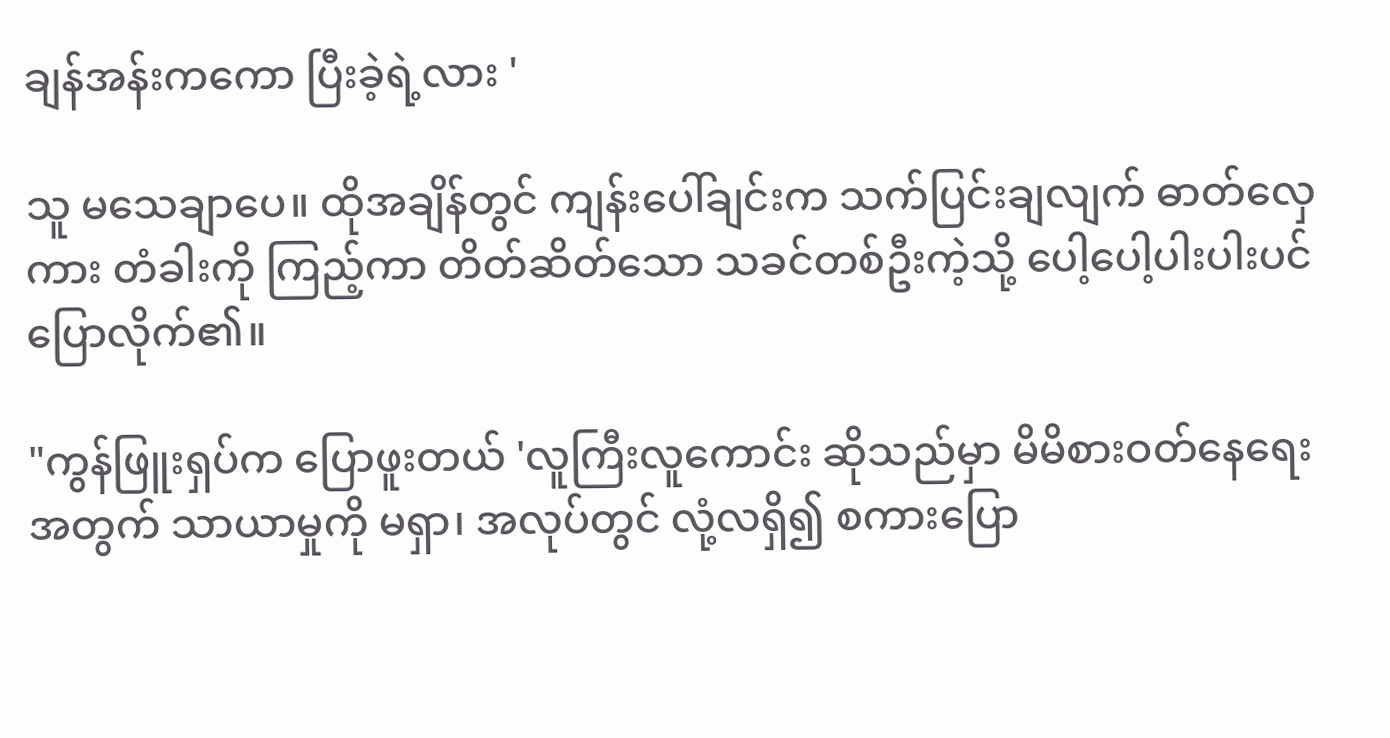ချန်အန်းကကော ပြီးခဲ့ရဲ့လား '

သူ မသေချာပေ။ ထိုအချိန်တွင် ကျန်းပေါ်ချင်းက သက်ပြင်းချလျက် ဓာတ်လှေကား တံခါးကို ကြည့်ကာ တိတ်ဆိတ်သော သခင်တစ်ဦးကဲ့သို့ ပေါ့ပေါ့ပါးပါးပင် ပြောလိုက်၏။

"ကွန်ဖြူးရှပ်က ပြောဖူးတယ် 'လူကြီးလူကောင်း ဆိုသည်မှာ မိမိစားဝတ်နေရေးအတွက် သာယာမှုကို မရှာ၊ အလုပ်တွင် လုံ့လရှိ၍ စကားပြော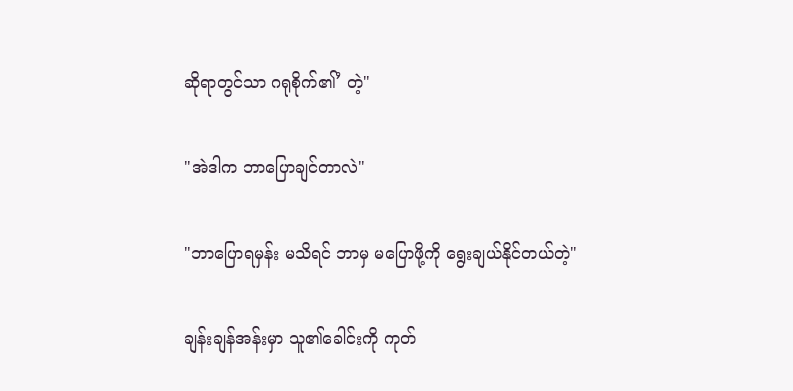ဆိုရာတွင်သာ ဂရုစိုက်၏’ တဲ့"

"အဲဒါက ဘာပြောချင်တာလဲ"

"ဘာပြောရမှန်း မသိရင် ဘာမှ မပြောဖို့ကို ရွေးချယ်နိုင်တယ်တဲ့"

ချန်းချန်အန်းမှာ သူ၏ခေါင်းကို ကုတ်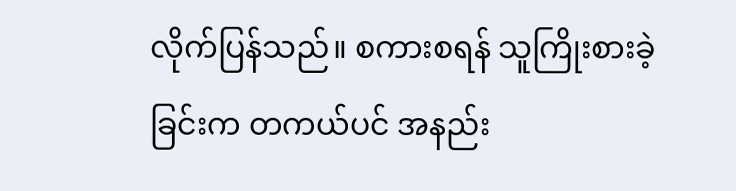လိုက်ပြန်သည်။ စကားစရန် သူကြိုးစားခဲ့ခြင်းက တကယ်ပင် အနည်း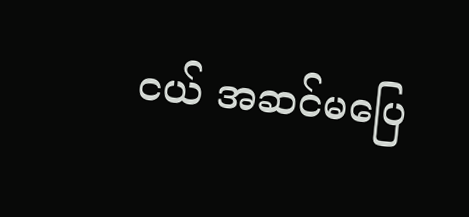ငယ် အဆင်မပြေ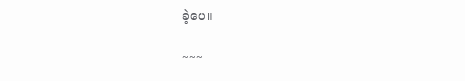ခဲ့ပေ။

~~~